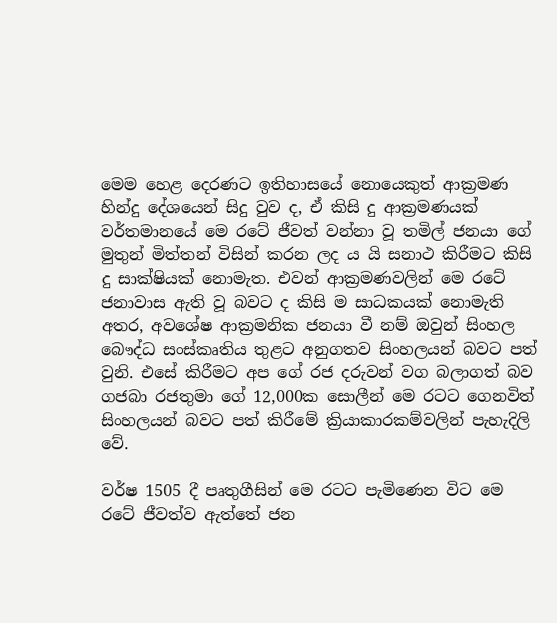මෙම හෙළ දෙරණට ඉතිහාසයේ නොයෙකුත් ආක්‍රමණ හින්දු දේශයෙන් සිදු වුව ද, ඒ කිසි දු ආක්‍රමණයක් වර්තමානයේ මෙ රටේ ජීවත් වන්නා වූ තමිල් ජනයා ගේ මුතුන් මිත්තන් විසින් කරන ලද ය යි සනාථ කිරීමට කිසි දු සාක්ෂියක් නොමැත. එවන් ආක්‍රමණවලින් මෙ රටේ ජනාවාස ඇති වූ බවට ද කිසි ම සාධකයක් නොමැති අතර, අවශේෂ ආක්‍රමනික ජනයා වී නම් ඔවුන් සිංහල බෞද්ධ සංස්කෘතිය තුළට අනුගතව සිංහලයන් බවට පත් වුනි. එසේ කිරීමට අප ගේ රජ දරුවන් වග බලාගත් බව ගජබා රජතුමා ගේ 12,000ක සොලීන් මෙ රටට ගෙනවිත් සිංහලයන් බවට පත් කිරීමේ ක්‍රියාකාරකම්වලින් පැහැදිලි වේ.

වර්ෂ 1505 දී පෘතුගීසින් මෙ රටට පැමිණෙන විට මෙ රටේ ජීවත්ව ඇත්තේ ජන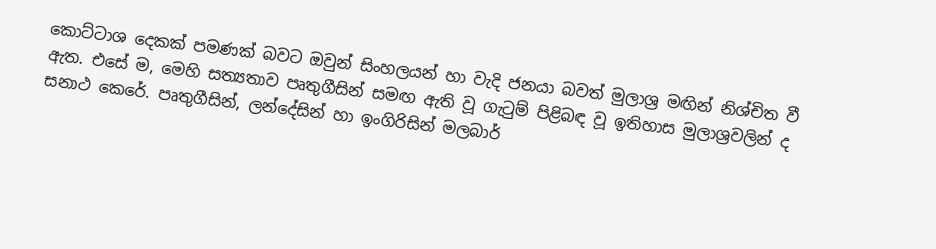කොට්ටාශ දෙකක් පමණක් බවට ඔවුන් සිංහලයන් හා වැදි ජනයා බවත් මුලාශ්‍ර මඟින් නිශ්චිත වී ඇත. එසේ ම, මෙහි සත්‍යතාව පෘතුගීසින් සමඟ ඇති වූ ගැටුම් පිළිබඳ වූ ඉතිහාස මුලාශ්‍රවලින් ද සනාථ කෙරේ. පෘතුගීසින්, ලන්දේසින් හා ඉංගිරිසින් මලබාර්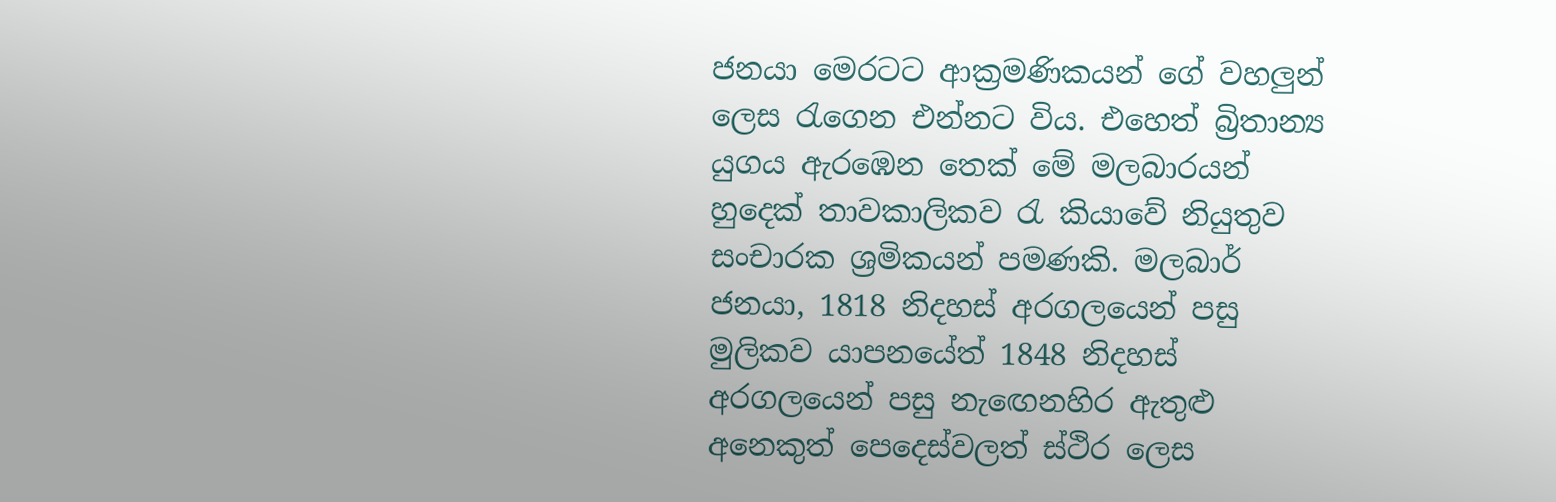ජනයා මෙරටට ආක්‍රමණිකයන් ගේ වහලුන් ලෙස රැගෙන එන්නට විය. එහෙත් බ්‍රිතාන්‍ය යුගය ඇරඹෙන තෙක් මේ මලබාරයන් හුදෙක් තාවකාලිකව රැ කියාවේ නියුතුව සංචාරක ශ්‍රමිකයන් පමණකි. මලබාර් ජනයා, 1818 නිදහස් අරගලයෙන් පසු මුලිකව යාපනයේත් 1848 නිදහස් අරගලයෙන් පසු නැඟෙනහිර ඇතුළු අනෙකුත් පෙදෙස්වලත් ස්ථිර ලෙස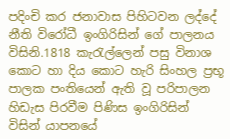පදිංචි කර ජනාවාස පිහිටවන ලද්දේ නීති විරෝධී ඉංගිරිසින් ගේ පාලනය විසිනි.1818 කැරැල්ලෙන් පසු විනාශ කොට හා දිය කොට හැරි සිංහල ප්‍රභූ පාලක පංතියෙන් ඇති වූ පරිපාලන හිඩැස පිරවීම පිණිස ඉංගිරිසින් විසින් යාපනයේ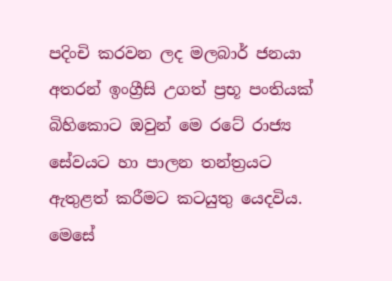පදිංචි කරවන ලද මලබාර් ජනයා අතරන් ඉංග්‍රීසි උගත් ප්‍රභූ පංතියක් බිහිකොට ඔවුන් මෙ රටේ රාජ්‍ය සේවයට හා පාලන තන්ත්‍රයට ඇතුළත් කරීමට කටයුතු යෙදවිය. මෙසේ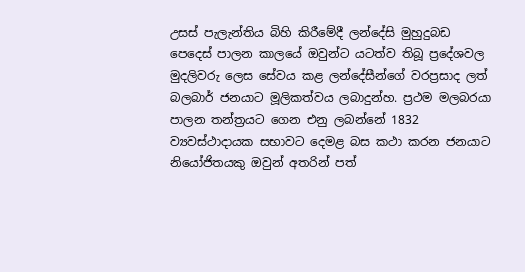උසස් පැලැන්තිය බිහි කිරීමේදී ලන්දේසි මුහුදුබඩ පෙදෙස් පාලන කාලයේ ඔවුන්ට යටත්ව තිබූ ප්‍රදේශවල මුදලිවරු ලෙස සේවය කළ ලන්දේසීන්ගේ වරප්‍රසාද ලත් බලබාර් ජනයාට මූලිකත්වය ලබාදුන්හ. ප්‍රථම මලබරයා පාලන තන්ත්‍රයට ගෙන එනු ලබන්නේ 1832 ව්‍යවස්ථාදායක සභාවට දෙමළ බස කථා කරන ජනයාට නියෝජිතයකු ඔවුන් අතරින් පත්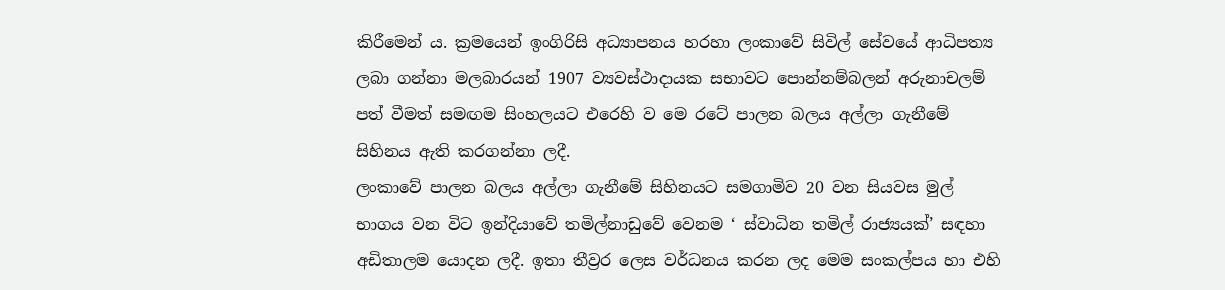කිරීමෙන් ය. ක්‍රමයෙන් ඉංගිරිසි අධ්‍යාපනය හරහා ලංකාවේ සිවිල් සේවයේ ආධිපත්‍ය ලබා ගන්නා මලබාරයන් 1907 ව්‍යවස්ථාදායක සභාවට පොන්නම්බලන් අරුනාචලම් පත් වීමත් සමඟම සිංහලයට එරෙහි ව මෙ රටේ පාලන බලය අල්ලා ගැනීමේ සිහිනය ඇති කරගන්නා ලදී.
ලංකාවේ පාලන බලය අල්ලා ගැනීමේ සිහිනයට සමගාමිව 20 වන සියවස මුල් භාගය වන විට ඉන්දියාවේ තමිල්නාඩුවේ වෙනම ‘ ස්වාධින තමිල් රාජ්‍යයක්’ සඳහා අඩිතාලම යොදන ලදී. ඉතා තීව්‍රර ලෙස වර්ධනය කරන ලද මෙම සංකල්පය හා එහි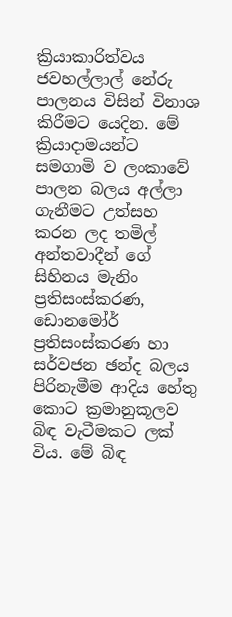ක්‍රියාකාරිත්වය ජවහල්ලාල් නේරු පාලනය විසින් විනාශ කිරීමට යෙදින. මේ ක්‍රියාදාමයන්ට සමගාමි ව ලංකාවේ පාලන බලය අල්ලා ගැනීමට උත්සහ කරන ලද තමිල් අන්තවාදීන් ගේ සිහිනය මැනිං ප්‍රතිසංස්කරණ, ඩොනමෝර් ප්‍රතිසංස්කරණ හා සර්වජන ඡන්ද බලය පිරිනැමීම ආදිය හේතු කොට ක්‍රමානුකූලව බිඳ වැටීමකට ලක් විය. මේ බිඳ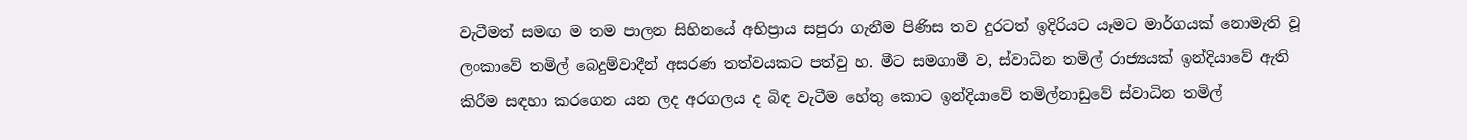වැටීමත් සමඟ ම තම පාලන සිහිනයේ අභිප්‍රාය සපුරා ගැනීම පිණිස තව දුරටත් ඉදිරියට යෑමට මාර්ගයක් නොමැති වූ ලංකාවේ තමිල් බෙදුම්වාදීන් අසරණ තත්වයකට පත්වු හ. මීට සමගාමී ව, ස්වාධින තමිල් රාජ්‍යයක් ඉන්දියාවේ ඇති කිරීම සඳහා කරගෙන යන ලද අරගලය ද බිඳ වැටීම හේතු කොට ඉන්දියාවේ තමිල්නාඩුවේ ස්වාධින තමිල්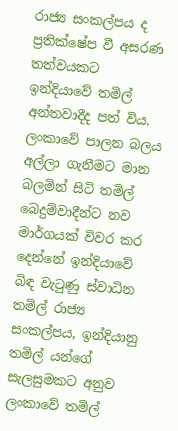රාජ්‍ය සංකල්පය ද ප්‍රතික්ෂේප වී අසරණ තත්වයකට ඉන්දියාවේ තමිල් අන්තවාදීද පත් විය. ලංකාවේ පාලන බලය අල්ලා ගැනීමට මාන බලමින් සිටි තමිල් බෙදුම්වාදීන්ට නව මාර්ගයක් විවර කර දෙන්නේ ඉන්දියාවේ බිඳ වැටුණු ස්වාධින තමිල් රාජ්‍ය සංකල්පය, ඉන්දියානු තමිල් යන්ගේ සැලසුමකට අනුව ලංකාවේ තමිල්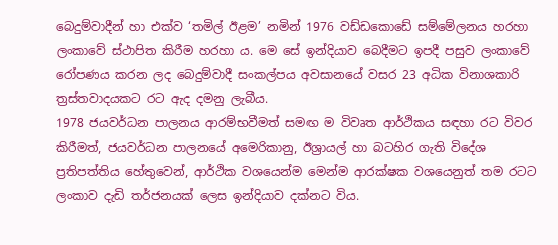බෙදුම්වාදීන් හා එක්ව ‘තමිල් ඊළම’ නමින් 1976 වඩ්ඩකොඩේ සම්මේලනය හරහා ලංකාවේ ස්ථාපිත කිරීම හරහා ය. මෙ සේ ඉන්දියාව බෙදීමට ඉපදී පසුව ලංකාවේ රෝපණය කරන ලද බෙදුම්වාදී සංකල්පය අවසානයේ වසර 23 අධික විනාශකාරි ත්‍රස්තවාදයකට රට ඇද දමනු ලැබීය.
1978 ජයවර්ධන පාලනය ආරම්භවීමත් සමඟ ම විවෘත ආර්ථිකය සඳහා රට විවර කිරීමත්, ජයවර්ධන පාලනයේ අමෙරිකානු, ඊශ්‍රායල් හා බටහිර ගැති විදේශ ප්‍රතිපත්තිය හේතුවෙන්, ආර්ථික වශයෙන්ම මෙන්ම ආරක්ෂක වශයෙනුත් තම රටට ලංකාව දැඩි තර්ජනයක් ලෙස ඉන්දියාව දක්නට විය.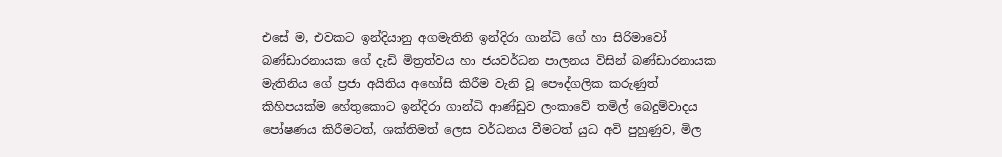එසේ ම, එවකට ඉන්දියානු අගමැතිනි ඉන්දිරා ගාන්ධි ගේ හා සිරිමාවෝ බණ්ඩාරනායක ගේ දැඩි මිත්‍රත්වය හා ජයවර්ධන පාලනය විසින් බණ්ඩාරනායක මැතිනිය ගේ ප්‍රජා අයිතිය අහෝසි කිරීම වැනි වූ පෞද්ගලික කරුණුත් කිහිපයක්ම හේතුකොට ඉන්දිරා ගාන්ධි ආණ්ඩුව ලංකාවේ තමිල් බෙදුම්වාදය පෝෂණය කිරීමටත්, ශක්තිමත් ලෙස වර්ධනය වීමටත් යුධ අවි පුහුණුව, මිල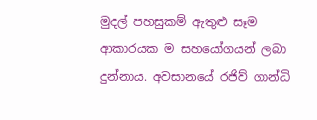මුදල් පහසුකම් ඇතුළු සෑම ආකාරයක ම සහයෝගයන් ලබා දුන්නාය. අවසානයේ රජිව් ගාන්ධි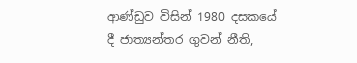ආණ්ඩුව විසින් 1980 දසකයේ දී ජාත්‍යන්තර ගුවන් නීති,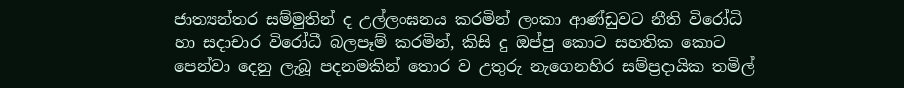ජාත්‍යන්තර සම්මුතින් ද උල්ලංඝනය කරමින් ලංකා ආණ්ඩුවට නීති විරෝධි හා සදාචාර විරෝධී බලපෑම් කරමින්, කිසි දු ඔප්පු කොට සහතික කොට පෙන්වා දෙනු ලැබූ පදනමකින් තොර ව උතුරු නැගෙනහිර සම්ප්‍රදායික තමිල්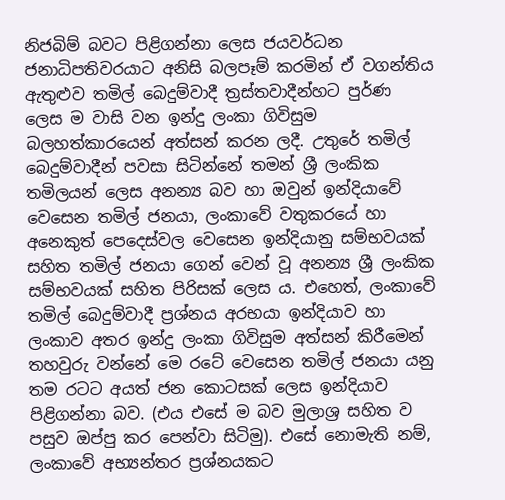නිජබිම් බවට පිළිගන්නා ලෙස ජයවර්ධන ජනාධිපතිවරයාට අනිසි බලපෑම් කරමින් ඒ වගන්තිය ඇතුළුව තමිල් බෙදුම්වාදී ත්‍රස්තවාදීන්හට පුර්ණ ලෙස ම වාසි වන ඉන්දු ලංකා ගිවිසුම බලහත්කාරයෙන් අත්සන් කරන ලදී. උතුරේ තමිල් බෙදුම්වාදීන් පවසා සිටින්නේ තමන් ශ්‍රී ලංකික තමිලයන් ලෙස අනන්‍ය බව හා ඔවුන් ඉන්දියාවේ වෙසෙන තමිල් ජනයා, ලංකාවේ වතුකරයේ හා අනෙකුත් පෙදෙස්වල වෙසෙන ඉන්දියානු සම්භවයක් සහිත තමිල් ජනයා ගෙන් වෙන් වූ අනන්‍ය ශ්‍රී ලංකික සම්භවයක් සහිත පිරිසක් ලෙස ය. එහෙත්, ලංකාවේ තමිල් බෙදුම්වාදී ප්‍රශ්නය අරභයා ඉන්දියාව හා ලංකාව අතර ඉන්දු ලංකා ගිවිසුම අත්සන් කිරීමෙන් තහවුරු වන්නේ මෙ රටේ වෙසෙන තමිල් ජනයා යනු තම රටට අයත් ජන කොටසක් ලෙස ඉන්දියාව පිළිගන්නා බව. (එය එසේ ම බව මුලාශ්‍ර සහිත ව පසුව ඔප්පු කර පෙන්වා සිටිමු). එසේ නොමැති නම්, ලංකාවේ අභ්‍යන්තර ප්‍රශ්නයකට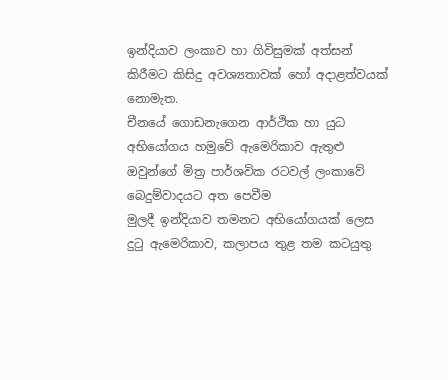ඉන්දියාව ලංකාව හා ගිවිසුමක් අත්සන් කිරීමට කිසිදු අවශ්‍යතාවක් හෝ අදාළත්වයක් නොමැත.
චීනයේ ගොඩනැගෙන ආර්ථික හා යුධ අභියෝගය හමුවේ ඇමෙරිකාව ඇතුළු ඔවුන්ගේ මිත්‍ර පාර්ශවික රටවල් ලංකාවේ බෙදුම්වාදයට අත පෙවීම
මුලදී ඉන්දියාව තමනට අභියෝගයක් ලෙස දුටු ඇමෙරිකාව, කලාපය තුළ තම කටයුතු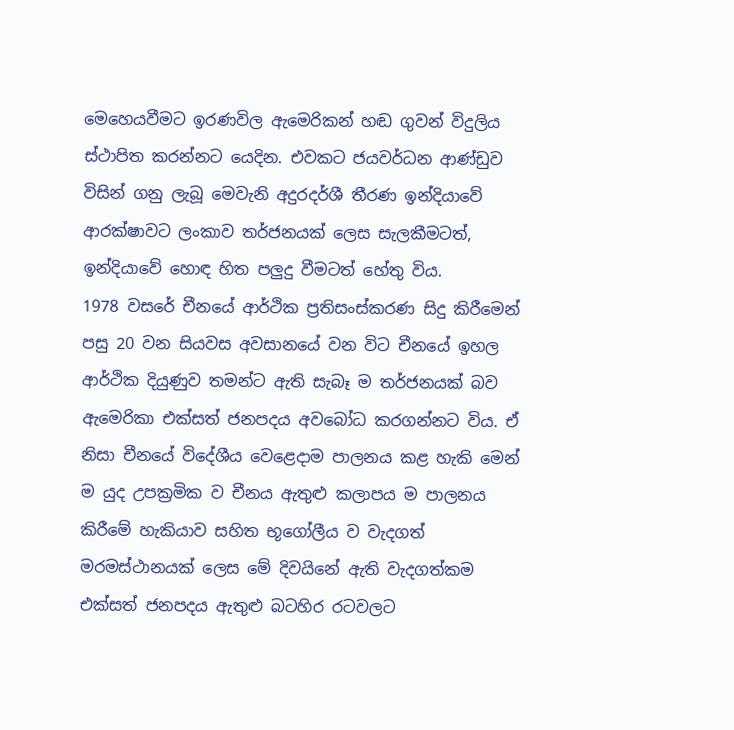මෙහෙයවීමට ඉරණවිල ඇමෙරිකන් හඬ ගුවන් විදුලිය ස්ථාපිත කරන්නට යෙදින. එවකට ජයවර්ධන ආණ්ඩුව විසින් ගනු ලැබූ මෙවැනි අදුරදර්ශී තීරණ ඉන්දියාවේ ආරක්ෂාවට ලංකාව තර්ජනයක් ලෙස සැලකීමටත්, ඉන්දියාවේ හොඳ හිත පලුදු වීමටත් හේතු විය.
1978 වසරේ චීනයේ ආර්ථික ප්‍රතිසංස්කරණ සිදු කිරීමෙන් පසු 20 වන සියවස අවසානයේ වන විට චීනයේ ඉහල ආර්ථික දියුණුව තමන්ට ඇති සැබෑ ම තර්ජනයක් බව ඇමෙරිකා එක්සත් ජනපදය අවබෝධ කරගන්නට විය. ඒ නිසා චීනයේ විදේශීය වෙළෙදාම පාලනය කළ හැකි මෙන් ම යුද උපක්‍රමික ව චීනය ඇතුළු කලාපය ම පාලනය කිරීමේ හැකියාව සහිත භූගෝලීය ව වැදගත් මරමස්ථානයක් ලෙස මේ දිවයිනේ ඇති වැදගත්කම එක්සත් ජනපදය ඇතුළු බටහිර රටවලට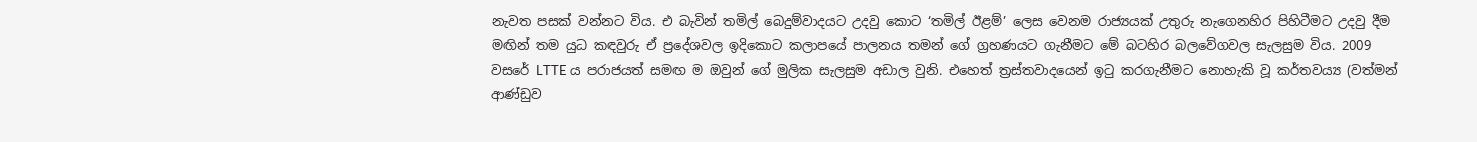නැවත පසක් වන්නට විය. එ බැවින් තමිල් බෙදුම්වාදයට උදවු කොට ‘තමිල් ඊළම්’ ලෙස වෙනම රාජ්‍යයක් උතුරු නැගෙනහිර පිහිටීමට උදවු දීම මඟින් තම යුධ කඳවුරු ඒ ප්‍රදේශවල ඉදිකොට කලාපයේ පාලනය තමන් ගේ ග්‍රහණයට ගැනීමට මේ බටහිර බලවේගවල සැලසුම විය. 2009 වසරේ LTTE ය පරාජයත් සමඟ ම ඔවුන් ගේ මුලික සැලසුම අඩාල වුනි. එහෙත් ත්‍රස්තවාදයෙන් ඉටු කරගැනීමට නොහැකි වූ කර්තවය්‍ය (වත්මන් ආණ්ඩුව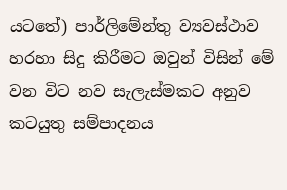යටතේ) පාර්ලිමේන්තු ව්‍යවස්ථාව හරහා සිදු කිරීමට ඔවුන් විසින් මේ වන විට නව සැලැස්මකට අනුව කටයුතු සම්පාදනය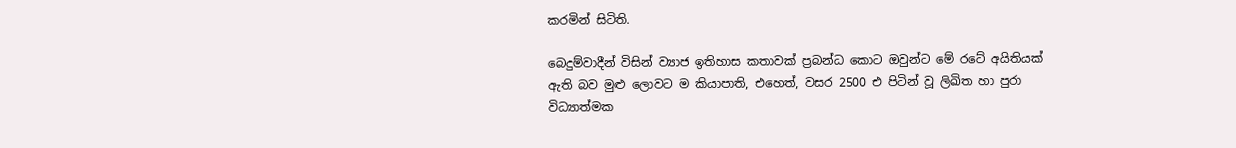කරමින් සිටිති.

බෙදුම්වාදීන් විසින් ව්‍යාජ ඉතිහාස කතාවක් ප්‍රබන්ධ කොට ඔවුන්ට මේ රටේ අයිතියක් ඇති බව මුළු ලොවට ම කියාපාති, එහෙත්, වසර 2500 එ පිටින් වූ ලිඛිත හා පුරා විධ්‍යාත්මක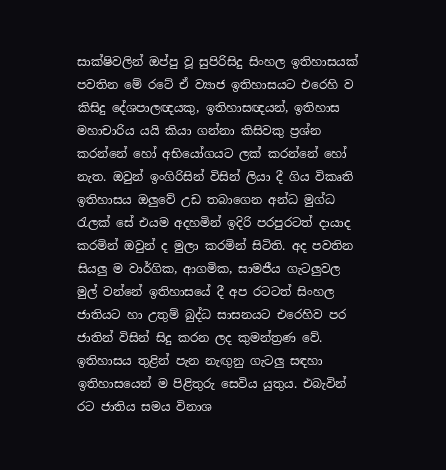සාක්ෂිවලින් ඔප්පු වූ සුපිරිසිදු සිංහල ඉතිහාසයක් පවතින මේ රටේ ඒ ව්‍යාජ ඉතිහාසයට එරෙහි ව කිසිදු දේශපාලඥයකු, ඉතිහාසඥයන්, ඉතිහාස මහාචාරිය යයි කියා ගන්නා කිසිවකු ප්‍රශ්න කරන්නේ හෝ අභියෝගයට ලක් කරන්නේ හෝ නැත. ඔවුන් ඉංගිරිසින් විසින් ලියා දී ගිය විකෘති ඉතිහාසය ඔලුවේ උඩ තබාගෙන අන්ධ මුග්ධ රැලක් සේ එයම අදහමින් ඉදිරි පරපුරටත් දායාද කරමින් ඔවුන් ද මුලා කරමින් සිටිති. අද පවතින සියලු ම වාර්ගික, ආගමික, සාමජීය ගැටලුවල මුල් වන්නේ ඉතිහාසයේ දී අප රටටත් සිංහල ජාතියට හා උතුම් බුද්ධ සාසනයට එරෙහිව පර ජාතින් විසින් සිදු කරන ලද කුමන්ත්‍රණ වේ. ඉතිහාසය තුළින් පැන නැඟුනු ගැටලු සඳහා ඉතිහාසයෙන් ම පිළිතුරු සෙවිය යුතුය. එබැවින් රට ජාතිය සමය විනාශ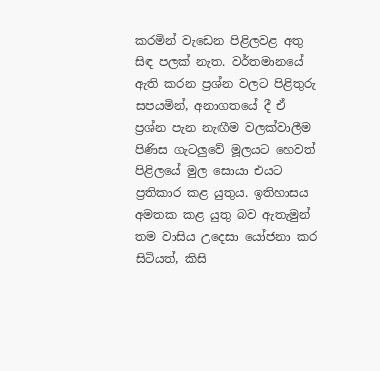කරමින් වැඩෙන පිළිලවළ අතු සිඳ පලක් නැත. වර්තමානයේ ඇති කරන ප්‍රශ්න වලට පිළිතුරු සපයමින්, අනාගතයේ දී ඒ ප්‍රශ්න පැන නැඟීම වලක්වාලීම පිණිස ගැටලුවේ මූලයට හෙවත් පිළිලයේ මුල සොයා එයට ප්‍රතිකාර කළ යුතුය. ඉතිහාසය අමතක කළ යුතු බව ඇතැමුන් තම වාසිය උදෙසා යෝජනා කර සිටියත්, කිසි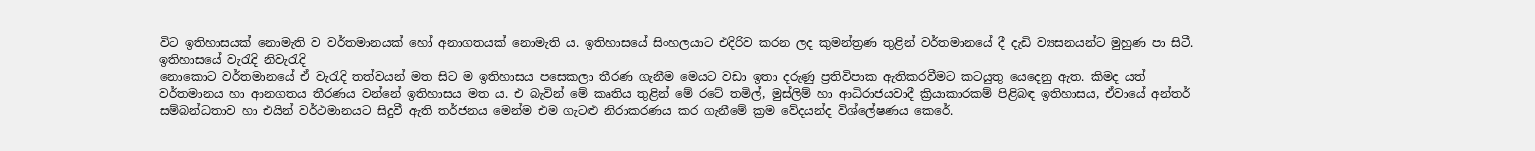විට ඉතිහාසයක් නොමැති ව වර්තමානයක් හෝ අනාගතයක් නොමැති ය. ඉතිහාසයේ සිංහලයාට එදිරිව කරන ලද කුමන්ත්‍රණ තුළින් වර්තමානයේ දී දැඩි ව්‍යසනයන්ට මුහුණ පා සිටී. ඉතිහාසයේ වැරැදි නිවැරැදි
නොකොට වර්තමානයේ ඒ වැරැදි තත්වයන් මත සිට ම ඉතිහාසය පසෙකලා තීරණ ගැනීම මෙයට වඩා ඉතා දරුණු ප්‍රතිවිපාක ඇතිකරවීමට කටයුතු යෙදෙනු ඇත. කිමද යත් වර්තමානය හා ආනගතය තීරණය වන්නේ ඉතිහාසය මත ය. එ බැවින් මේ කෘතිය තුළින් මේ රටේ තමිල්, මුස්ලිම් හා ආධිරාජයවාදී ක්‍රියාකාරකම් පිළිබඳ ඉතිහාසය, ඒවායේ අන්තර් සම්බන්ධතාව හා එයින් වර්ථමානයට සිදුවී ඇති තර්ජනය මෙන්ම එම ගැටළු නිරාකරණය කර ගැනීමේ ක්‍රම වේදයන්ද විශ්ලේෂණය කෙරේ.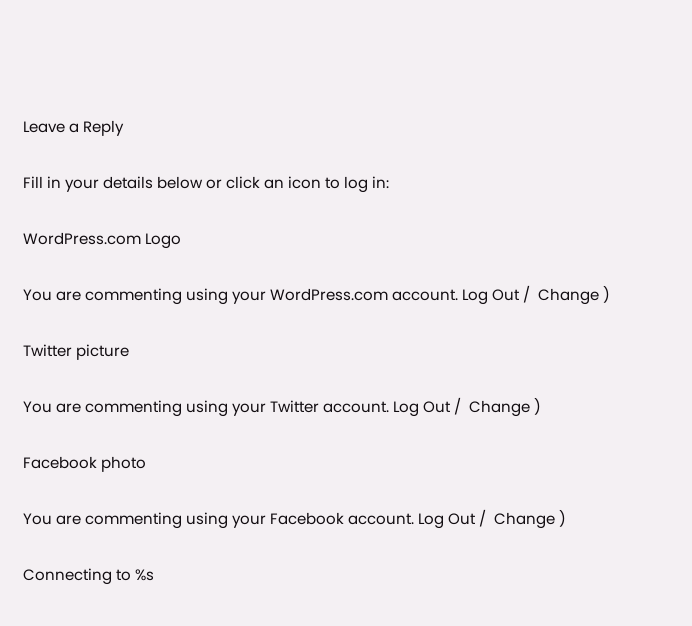Leave a Reply

Fill in your details below or click an icon to log in:

WordPress.com Logo

You are commenting using your WordPress.com account. Log Out /  Change )

Twitter picture

You are commenting using your Twitter account. Log Out /  Change )

Facebook photo

You are commenting using your Facebook account. Log Out /  Change )

Connecting to %s